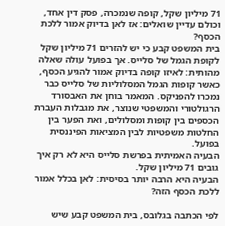71 מיליון שקל, קופה שנמכרה, פסק דין אחד, וכולם עדיין שואלים: אז לאן בדיוק אמור ללכת הכסף?
בית המשפט קבע כי יש להזרים 71 מיליון שקל לקופת הגמל של סלייס. אך בפועל עולה שאלה מהותית: לאיזו קופה בדיוק אמור להגיע הכסף, כאשר קופות הגמל המסלוליות של סלייס כבר נמכרו להפניקס. המאמר בוחן את האבסורד הרגולטורי והמשפטי שנוצר, את מגבלות העברת הכספים בין קופות ומסלולים, ואת הפער בין החלטות משפטיות לבין המציאות הפיננסית בפועל.
הבעיה האמיתית בפרשת סלייס היא לא רק איך גובים 71 מיליון שקל.
הבעיה היא הרבה יותר בסיסית: לאן בכלל אמור ללכת הכסף הזה?

לפי הכתבה בגלובס, בית המשפט קבע שיש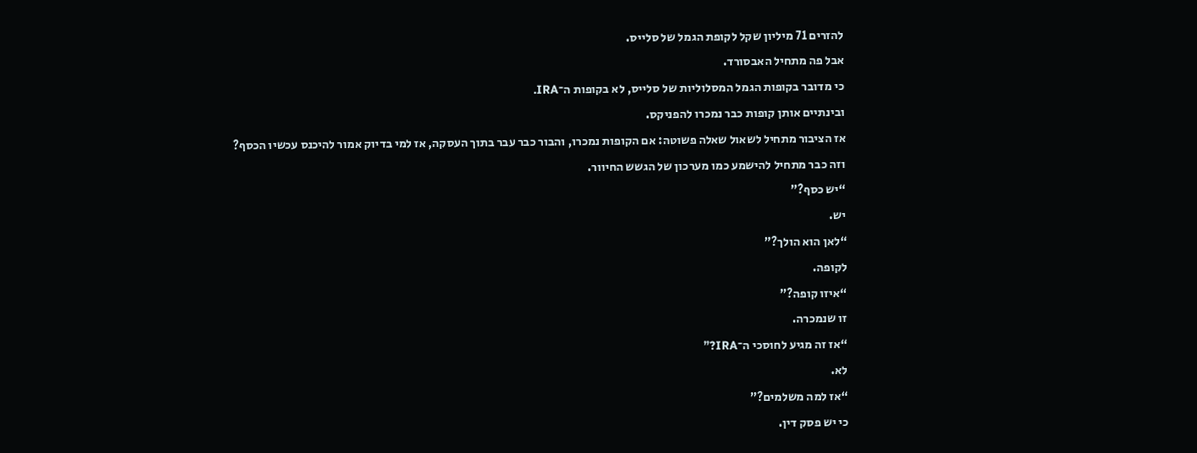להזרים 71 מיליון שקל לקופת הגמל של סלייס.
אבל פה מתחיל האבסורד.
כי מדובר בקופות הגמל המסלוליות של סלייס, לא בקופות ה־IRA.
ובינתיים אותן קופות כבר נמכרו להפניקס.
אז הציבור מתחיל לשאול שאלה פשוטה: אם הקופות נמכרו, והבור כבר עבר בתוך העסקה, אז למי בדיוק אמור להיכנס עכשיו הכסף?
וזה כבר מתחיל להישמע כמו מערכון של הגשש החיוור.
“יש כסף?”
יש.
“לאן הוא הולך?”
לקופה.
“איזו קופה?”
זו שנמכרה.
“אז זה מגיע לחוסכי ה־IRA?”
לא.
“אז למה משלמים?”
כי יש פסק דין.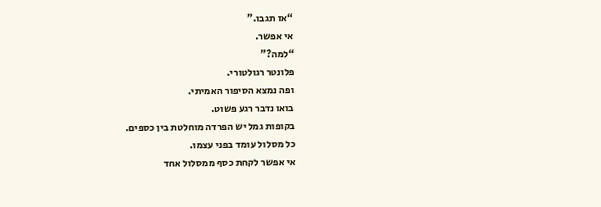“אז תגבו.”
אי אפשר.
“למה?”
פלונטר רגולטורי.
ופה נמצא הסיפור האמיתי.
בואו נדבר רגע פשוט.
בקופות גמל יש הפרדה מוחלטת בין כספים.
כל מסלול עומד בפני עצמו.
אי אפשר לקחת כסף ממסלול אחד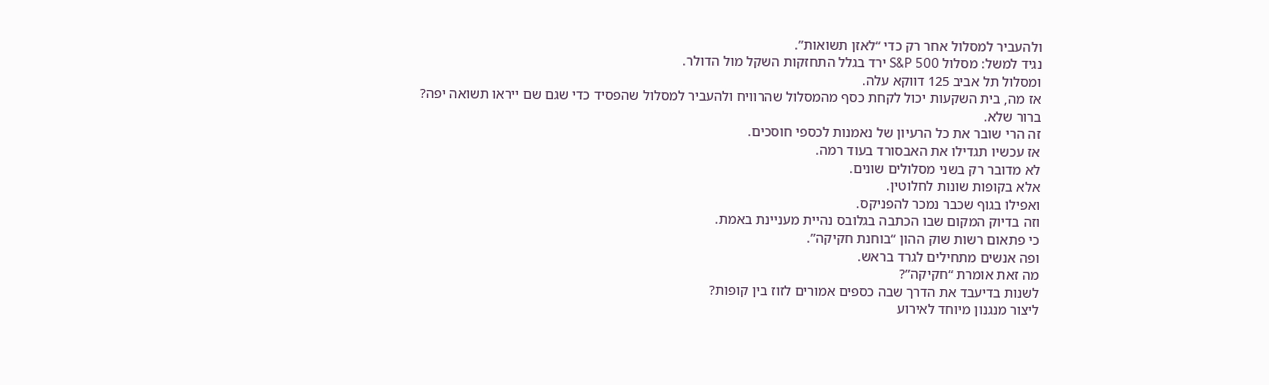ולהעביר למסלול אחר רק כדי “לאזן תשואות”.
נגיד למשל: מסלול S&P 500 ירד בגלל התחזקות השקל מול הדולר.
ומסלול תל אביב 125 דווקא עלה.
אז מה, בית השקעות יכול לקחת כסף מהמסלול שהרוויח ולהעביר למסלול שהפסיד כדי שגם שם ייראו תשואה יפה?
ברור שלא.
זה הרי שובר את כל הרעיון של נאמנות לכספי חוסכים.
אז עכשיו תגדילו את האבסורד בעוד רמה.
לא מדובר רק בשני מסלולים שונים.
אלא בקופות שונות לחלוטין.
ואפילו בגוף שכבר נמכר להפניקס.
וזה בדיוק המקום שבו הכתבה בגלובס נהיית מעניינת באמת.
כי פתאום רשות שוק ההון “בוחנת חקיקה”.
ופה אנשים מתחילים לגרד בראש.
מה זאת אומרת “חקיקה”?
לשנות בדיעבד את הדרך שבה כספים אמורים לזוז בין קופות?
ליצור מנגנון מיוחד לאירוע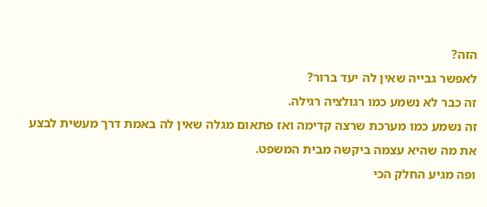הזה?
לאפשר גבייה שאין לה יעד ברור?
זה כבר לא נשמע כמו רגולציה רגילה.
זה נשמע כמו מערכת שרצה קדימה ואז פתאום מגלה שאין לה באמת דרך מעשית לבצע את מה שהיא עצמה ביקשה מבית המשפט.
ופה מגיע החלק הכי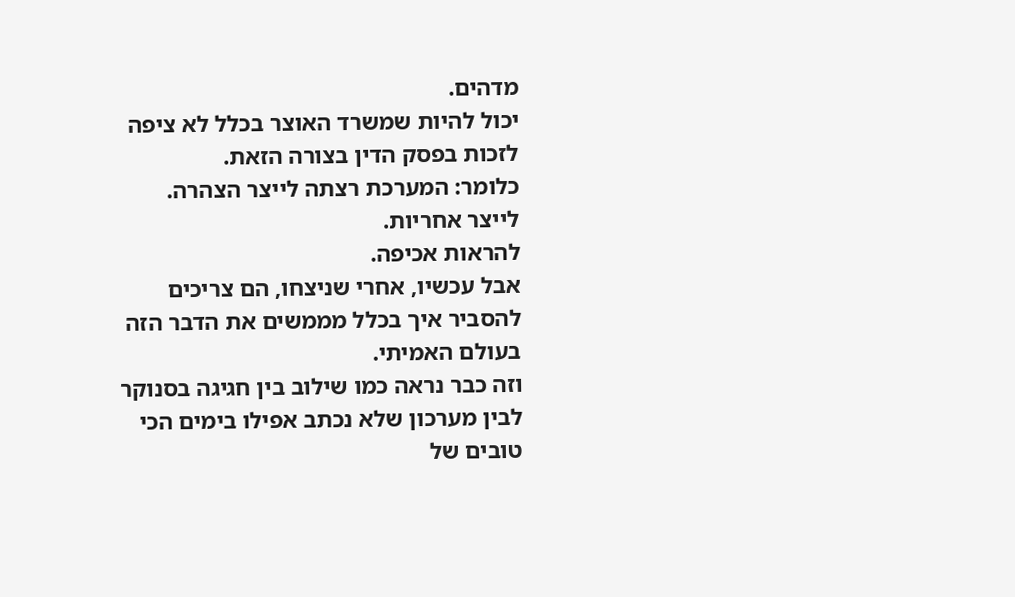מדהים.
יכול להיות שמשרד האוצר בכלל לא ציפה לזכות בפסק הדין בצורה הזאת.
כלומר: המערכת רצתה לייצר הצהרה.
לייצר אחריות.
להראות אכיפה.
אבל עכשיו, אחרי שניצחו, הם צריכים להסביר איך בכלל מממשים את הדבר הזה בעולם האמיתי.
וזה כבר נראה כמו שילוב בין חגיגה בסנוקר לבין מערכון שלא נכתב אפילו בימים הכי טובים של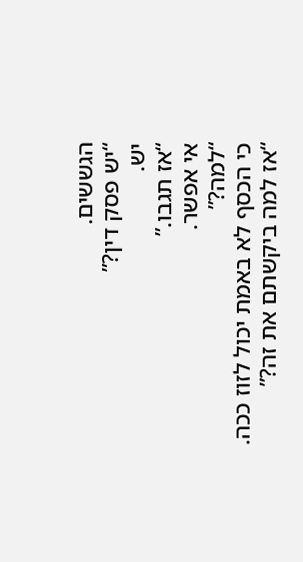הגששים.
“יש פסק דין?”
יש.
“אז תגבו.”
אי אפשר.
“למה?”
כי הכסף לא באמת יכול לזוז ככה.
“אז למה ביקשתם את זה?”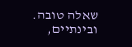שאלה טובה.
ובינתיים,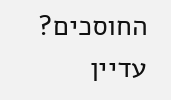החוסכים?
עדיין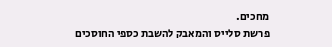מחכים.
פרשת סלייס והמאבק להשבת כספי החוסכים